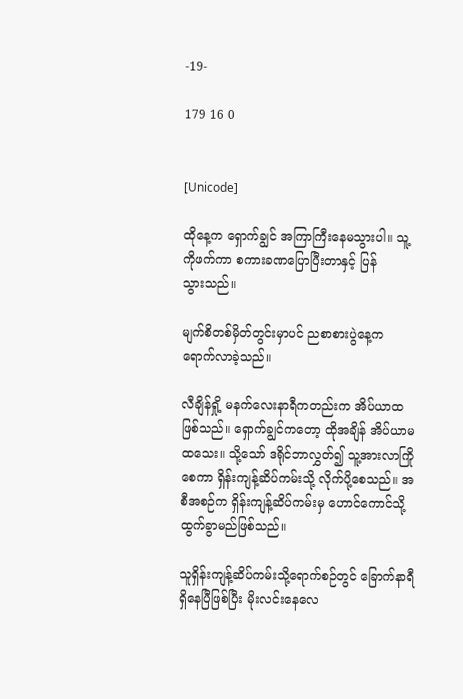-19-

179 16 0


[Unicode]

ထိုနေ့က ရှောက်ချွင် အကြာကြီးနေမသွားပါ။ သူ့ကိုဖက်ကာ စကားခဏပြောပြီးတာနှင့် ပြန်သွား‌သည်။

မျက်စိတစ်မှိတ်တွင်းမှာပင် ညစာစားပွဲနေ့က ရောက်လာခဲ့သည်။

လီချိန်ရှို့ မနက်လေးနာရီကတည်းက အိပ်ယာထဖြစ်သည်။ ရှောက်ချွင်ကတော့ ထိုအချိန် အိပ်ယာမထသေး။ သို့သော် ဒရိုင်ဘာလွှတ်၍ သူ့အားလာကြိုစေကာ ရှိန်းကျန့်ဆိပ်ကမ်းသို့ လိုက်ပို့စေသည်။ အစီအစဉ်က ရှိန်းကျန့်ဆိပ်ကမ်းမှ ဟောင်ကောင်သို့ ထွက်ခွာမည်ဖြစ်သည်။

သူရှိန်းကျန့်ဆိပ်ကမ်းသို့ရောက်စဉ်တွင် ခြောက်နာရီရှိနေပြီဖြစ်ပြီး မိုးလင်းနေလေ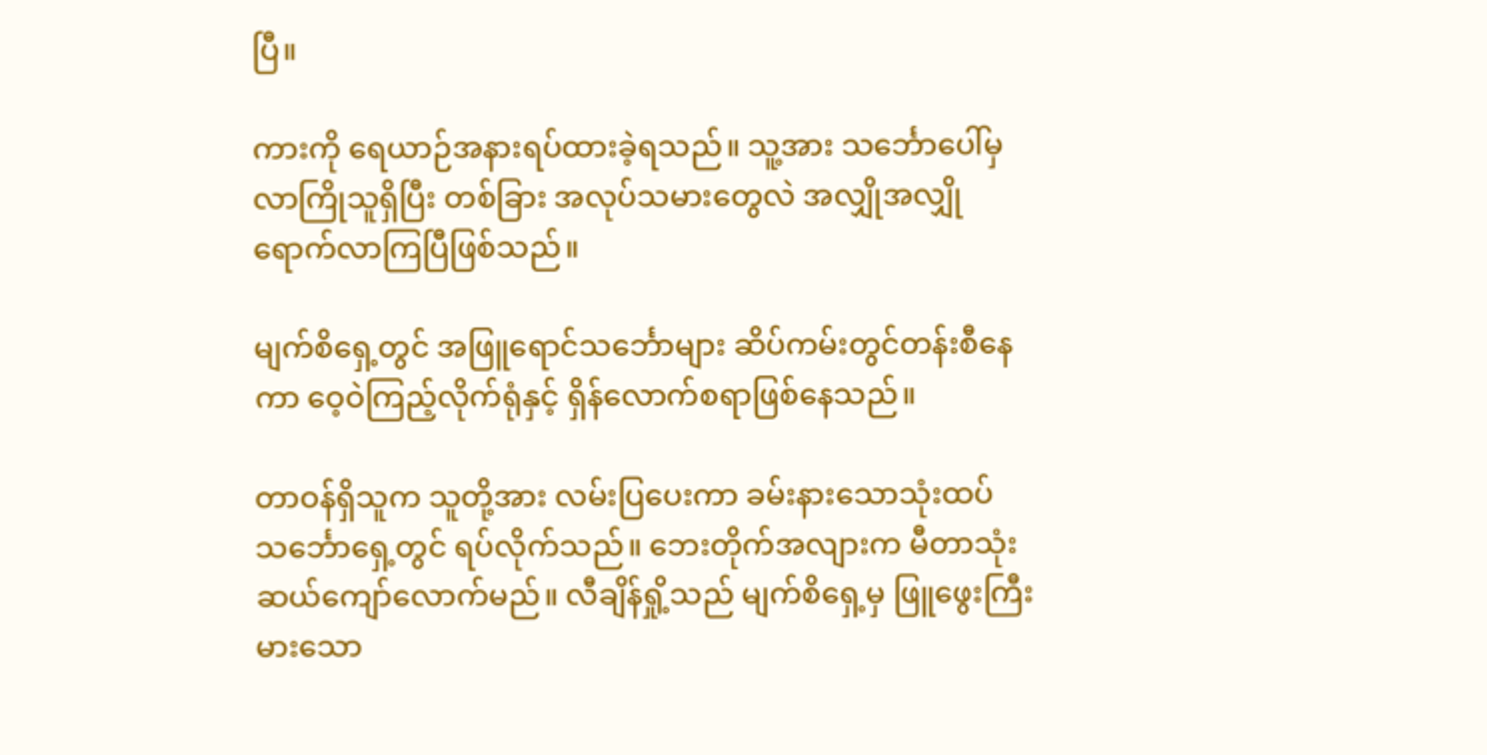ပြီ။

ကားကို ရေယာဉ်အနားရပ်ထားခဲ့ရသည်။ သူ့အား သင်္ဘောပေါ်မှလာကြိုသူရှိပြီး တစ်ခြား အလုပ်သမားတွေလဲ အလျှိုအလျှို ရောက်လာကြပြီဖြစ်သည်။

မျက်စိရှေ့တွင် အဖြူရောင်သင်္ဘောများ ဆိပ်ကမ်းတွင်တန်းစီနေကာ ဝေ့ဝဲကြည့်လိုက်ရုံနှင့် ရှိန်လောက်စရာဖြစ်နေသည်။

တာဝန်ရှိသူက သူတို့အား လမ်းပြပေးကာ ခမ်းနားသောသုံးထပ်သင်္ဘောရှေ့တွင် ရပ်လိုက်သည်။ ဘေးတိုက်အလျားက မီတာသုံးဆယ်ကျော်လောက်မည်။ လီချိန်ရှို့သည် မျက်စိရှေ့မှ ဖြူဖွေးကြီးမားသော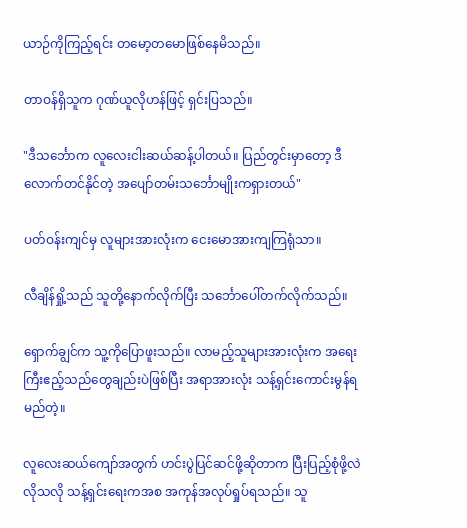ယာဉ်ကိုကြည့်ရင်း ‌တမော့တမောဖြစ်နေမိသည်။

တာဝန်ရှိသူက ဂုဏ်ယူလိုဟန်ဖြင့် ရှင်းပြသည်။

"ဒီသင်္ဘောက လူလေးငါးဆယ်ဆန့်ပါတယ်။ ပြည်တွင်းမှာတော့ ဒီလောက်တင်နိုင်တဲ့ အပျော်တမ်းသင်္ဘောမျိုးကရှားတယ်"

ပတ်ဝန်းကျင်မှ လူများအားလုံးက ငေးမောအားကျကြရုံသာ။

လီချိန်ရှို့သည် သူတို့နောက်လိုက်ပြီး သင်္ဘောပေါ်တက်လိုက်သည်။

ရှောက်ချွင်က သူ့ကိုပြောဖူးသည်။ လာမည့်သူများအားလုံးက အရေးကြီးဧည့်သည်တွေချည်းပဲဖြစ်ပြီး အရာအားလုံး သန့်ရှင်းကောင်းမွန်ရမည်တဲ့။

လူလေးဆယ်ကျော်အတွက် ဟင်းပွဲပြင်ဆင်ဖို့ဆိုတာက ပြီးပြည့်စုံဖို့လဲလိုသလို သန့်ရှင်းရေးကအစ အကုန်အလုပ်ရှုပ်ရသည်။ သူ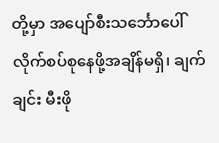တို့မှာ အပျော်စီးသင်္ဘောပေါ် လိုက်စပ်စုနေဖို့အချိန်မရှိ၊ ချက်ချင်း မီးဖို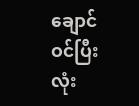ချောင်ဝင်ပြီး လုံး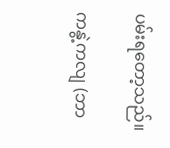ပမ်းရတော့သည်။

ကနွဲ့ကလျ (ဘာ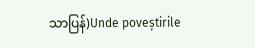သာပြန်)Unde poveștirile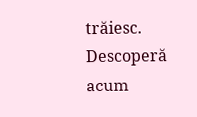trăiesc. Descoperă acum